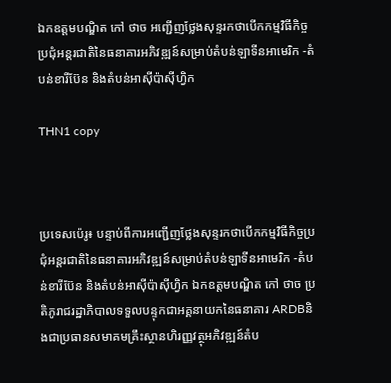ឯកឧត្តមបណ្ឌិត កៅ ថាច អញ្ជើញថ្លែងសុន្ទរកថាបើកកម្មវិធីកិច្ចប្រជុំអន្តរជាតិនៃធនាគារអភិវឌ្ឍន៍សម្រាប់តំបន់ឡាទីនអាមេរិក -តំបន់ខារីប៊ែន និងតំបន់អាស៊ីប៉ាស៊ីហ្វិក

THN1 copy



ប្រទេសប៉េរូ៖ បន្ទាប់ពីការអញ្ជើញថ្លែងសុន្ទរកថាបើកកម្មវិធីកិច្ចប្រជុំអន្តរជាតិនៃធនាគារអភិវឌ្ឍន៍សម្រាប់តំបន់ឡាទីនអាមេរិក -តំបន់ខារីប៊ែន និងតំបន់អាស៊ីប៉ាស៊ីហ្វិក ឯកឧត្តមបណ្ឌិត កៅ ថាច ប្រតិភូរាជរដ្ឋាភិបាលទទួលបន្ទុកជាអគ្គនាយកនៃធនាគារ ARDBនិងជាប្រធានសមាគមគ្រឹះស្ថានហិរញ្ញវត្ថុអភិវឌ្ឍន៍តំប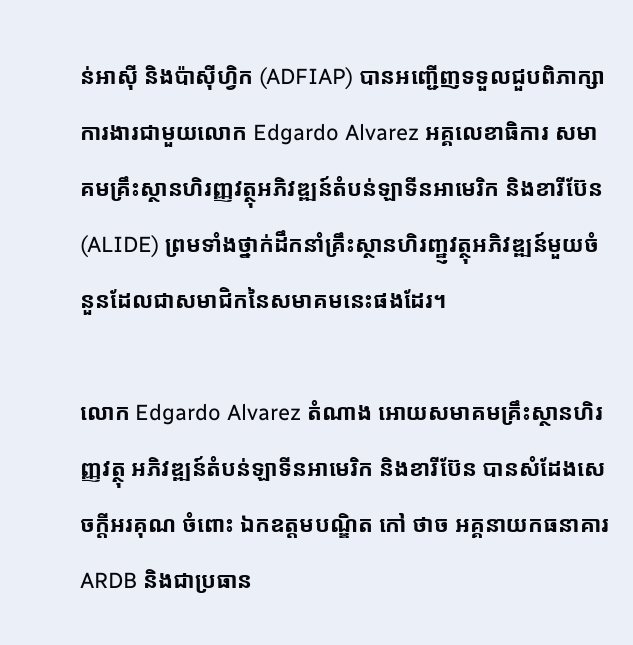ន់អាស៊ី និងប៉ាស៊ីហ្វិក (ADFIAP) បានអញ្ជើញទទួលជួបពិភាក្សាការងារជាមួយលោក Edgardo Alvarez អគ្គលេខាធិការ សមាគមគ្រឹះស្ថានហិរញ្ញវត្ថុអភិវឌ្ឍន៍តំបន់ឡាទីនអាមេរិក និងខារីប៊ែន (ALIDE) ព្រមទាំងថ្នាក់ដឹកនាំគ្រឹះស្ថានហិរញ្ឋ្ញវត្ថុអភិវឌ្ឍន៍មួយចំនួនដែលជាសមាជិកនៃសមាគមនេះផងដែរ។

លោក Edgardo Alvarez តំណាង អោយសមាគមគ្រឹះស្ថានហិរញ្ញវត្ថុ អភិវឌ្ឍន៍តំបន់ឡាទីនអាមេរិក និងខារីប៊ែន បានសំដែងសេចក្តីអរគុណ ចំពោះ ឯកឧត្តមបណ្ឌិត កៅ ថាច អគ្គនាយកធនាគារ ARDB និងជាប្រធាន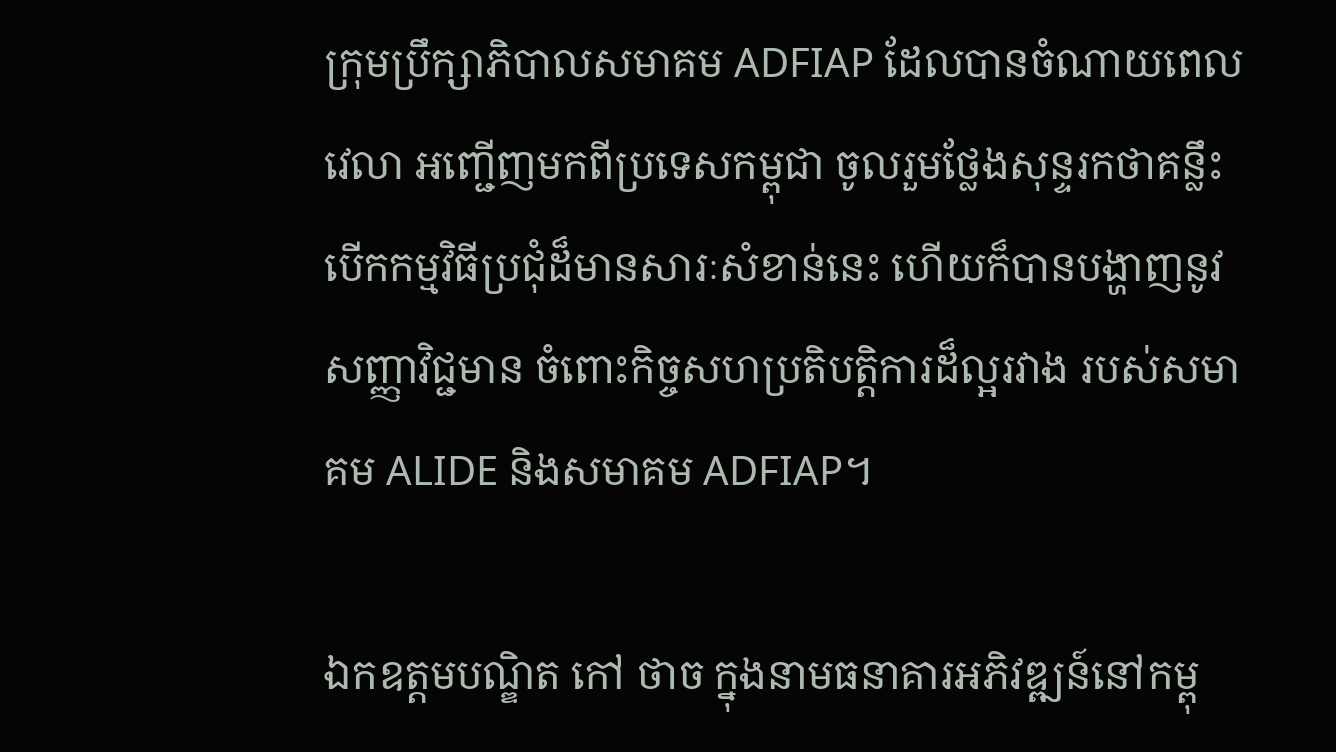ក្រុមប្រឹក្សាភិបាលសមាគម ADFIAP ដែលបានចំណាយពេលវេលា អញ្ជើញមកពីប្រទេសកម្ពុជា ចូលរួមថ្លែងសុន្ទរកថាគន្លឹះបើកកម្មវិធីប្រជុំដ៏មានសារៈសំខាន់នេះ ហើយក៏បានបង្ហាញនូវសញ្ញាវិជ្ជមាន ចំពោះកិច្ចសហប្រតិបត្តិការដ៏ល្អរវាង របស់សមាគម ALIDE និងសមាគម ADFIAP។

ឯកឧត្តមបណ្ឌិត កៅ ថាច ក្នុងនាមធនាគារអភិវឌ្ឍន៍នៅកម្ពុ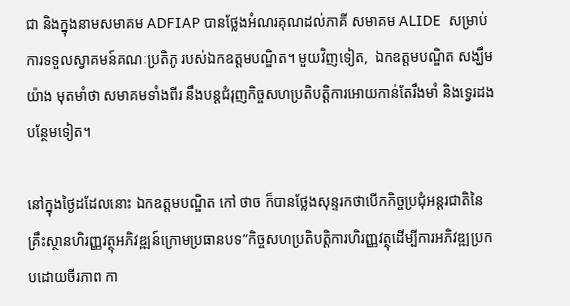ជា និងក្នុងនាមសមាគម ADFIAP បានថ្លែងអំណរគុណដល់ភាគី សមាគម ALIDE  សម្រាប់ការទទួលស្វាគមន៍គណៈប្រតិភូ របស់ឯកឧត្តមបណ្ឌិត។ មួយវិញទៀត,  ឯកឧត្តមបណ្ឌិត សង្ឃឹមយ៉ាង មុតមាំថា សមាគមទាំងពីរ នឹងបន្តជំរុញកិច្ចសហប្រតិបត្តិការអោយកាន់តែរឹងមាំ និងទ្វេរដងបន្ថែមទៀត។

នៅក្នុងថ្ងៃដដែលនោះ ឯកឧត្តមបណ្ឌិត កៅ ថាច ក៏បានថ្លែងសុន្ទរកថាបើកកិច្ចប្រជុំអន្តរជាតិនៃគ្រឹះស្ថានហិរញ្ញវត្ថុអភិវឌ្ឍន៍ក្រោមប្រធានបទ”កិច្ចសហប្រតិបត្តិការហិរញ្ញវត្ថុដើម្បីការអភិវឌ្ឍប្រកបដោយចីរភាព កា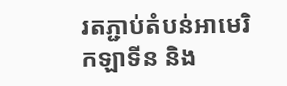រតភ្ជាប់តំបន់អាមេរិកឡាទីន និង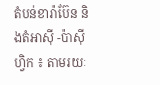តំបន់ខារ៉ាប៊ែន និងតំអាស៊ី -ប៉ាស៊ីហ្វិក ៖ តាមរយៈ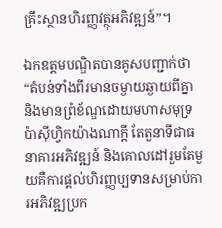គ្រឹះស្ថានហិរញ្ញវត្ថុអភិវឌ្ឍន៍”។

ឯកឧត្តមបណ្ឌិតបានគូសបញ្ជាក់ថា “តំបន់ទាំងពីរមានចម្ងាយឆ្ងាយពីគ្នា និងមានព្រំខ័ណ្ឌដោយមហាសមុទ្រប៉ាស៊ីហ្វិកយ៉ាងណាក្តី តែតួនាទីជាធនាគារអភិវឌ្ឍន៍ និងគោលដៅរួមតែមួយគឺការផ្តល់ហិរញ្ញប្បទានសម្រាប់ការអភិវឌ្ឍប្រក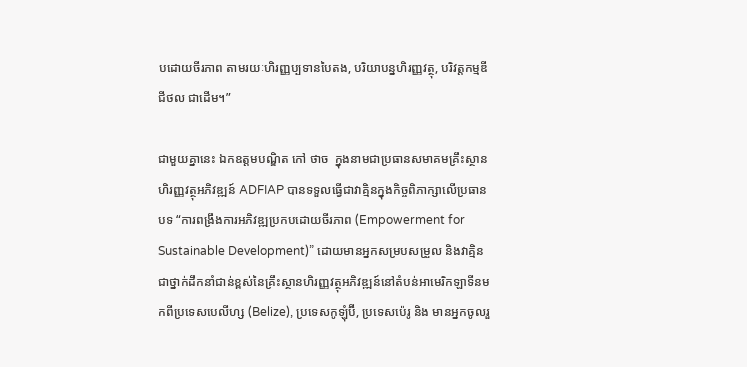បដោយចីរភាព តាមរយៈហិរញ្ញប្បទានបៃតង, បរិយាបន្នហិរញ្ញវត្ថុ, បរិវត្តកម្មឌីជីថល ជាដើម។”

ជាមួយគ្នានេះ ឯកឧត្តមបណ្ឌិត កៅ ថាច  ក្នុងនាមជាប្រធានសមាគមគ្រឹះស្ថានហិរញ្ញវត្ថុអភិវឌ្ឍន៍ ADFIAP បានទទួលធ្វើជាវាគ្មិនក្នុងកិច្ចពិភាក្សាលើប្រធានបទ “ការពង្រឹងការអភិវឌ្ឍប្រកបដោយចីរភាព (Empowerment for Sustainable Development)” ដោយមានអ្នកសម្របសម្រួល និងវាគ្មិនជាថ្នាក់ដឹកនាំជាន់ខ្ពស់នៃគ្រឹះស្ថានហិរញ្ញវត្ថុអភិវឌ្ឍន៍នៅតំបន់អាមេរិកឡាទីនមកពីប្រទេសបេលីហ្ស (Belize), ប្រទេសកូឡុំប៊ី, ប្រទេសប៉េរូ និង មានអ្នកចូលរួ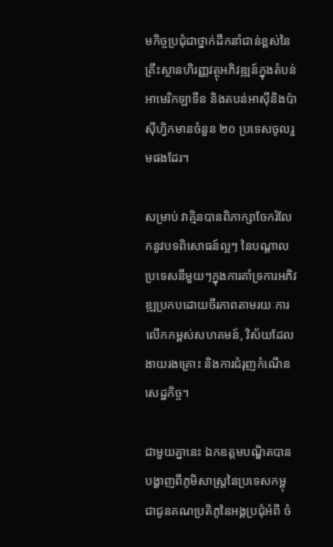មកិច្ចប្រជុំជាថ្នាក់ដឹកនាំជាន់ខ្ពស់នៃគ្រឹះស្ថានហិរញ្ញវត្ថុអភិវឌ្ឍន៍ក្នុងតំបន់អាមេរិកឡាទីន និងតបន់អាស៊ីនិងប៉ាស៊ីហ្វិកមានចំនួន ២០ ប្រទេសចូលរួមផងដែរ។

សម្រាប់ វាគ្មិនបានពិភាក្សាចែករំលែកនូវបទពិសោធន៍ល្អៗ នៃបណ្តាលប្រទេសនីមួយៗក្នុងការគាំទ្រការអភិវឌ្ឍប្រកបដោយចីរភាពតាមរយៈការលើកកម្ពស់សហគមន៍, វិស័យដែលងាយរងគ្រោះ និងការជំរុញកំណើនសេដ្ឋកិច្ច។

ជាមួយគ្នានេះ ឯកឧត្តមបណ្ឌិតបានបង្ហាញពីភូមិសាស្រ្តនៃប្រទេសកម្ពុជាជូនគណប្រតិភូនៃអង្គប្រជុំអំពី ចំ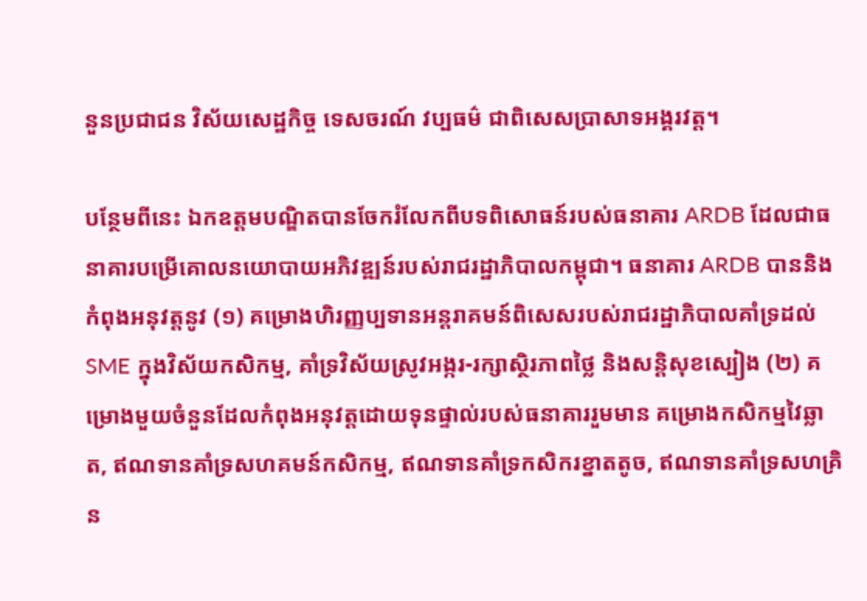នួនប្រជាជន វិស័យសេដ្ឋកិច្ច ទេសចរណ៍ វប្បធម៌ ជាពិសេសប្រាសាទអង្គរវត្ត។

បន្ថែមពីនេះ ឯកឧត្តមបណ្ឌិតបានចែករំលែកពីបទពិសោធន៍របស់ធនាគារ ARDB ដែលជាធនាគារបម្រេីគោលនយោបាយអភិវឌ្ឍន៍របស់រាជរដ្ឋាភិបាលកម្ពុជា។ ធនាគារ ARDB បាននិងកំពុងអនុវត្តនូវ (១) គម្រោងហិរញ្ញប្បទានអន្តរាគមន៍ពិសេសរបស់រាជរដ្ឋាភិបាលគាំទ្រដល់ SME ក្នុងវិស័យកសិកម្ម, គាំទ្រវិស័យស្រូវអង្ករ-រក្សាស្ថិរភាពថ្លៃ និងសន្តិសុខស្បៀង (២) គម្រោងមួយចំនួនដែលកំពុងអនុវត្តដោយទុនផ្ទាល់របស់ធនាគាររួមមាន គម្រោងកសិកម្មវៃឆ្លាត, ឥណទានគាំទ្រសហគមន៍កសិកម្ម, ឥណទានគាំទ្រកសិករខ្នាតតូច, ឥណទានគាំទ្រសហគ្រិន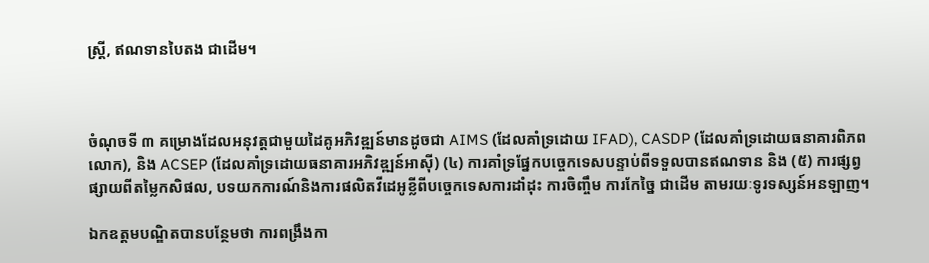ស្រ្តី, ឥណទានបៃតង ជាដើម។



ចំណុចទី ៣ គម្រោងដែលអនុវត្តជាមួយដៃគូអភិវឌ្ឍន៍មានដូចជា AIMS (ដែលគាំទ្រដោយ IFAD), CASDP (ដែលគាំទ្រដោយធនាគារពិភពលោក), និង ACSEP (ដែលគាំទ្រដោយធនាគារអភិវឌ្ឍន៍អាស៊ី) (៤) ការគាំទ្រផ្នែកបច្ចេកទេសបន្ទាប់ពីទទួលបានឥណទាន និង (៥) ការផ្សព្វផ្សាយពីតម្លៃកសិផល, បទយកការណ៍និងការផលិតវីដេអូខ្លីពីបច្ចេកទេសការដាំដុះ ការចិញ្ចឹម ការកែច្នៃ ជាដើម តាមរយៈទូរទស្សន៍អនឡាញ។

ឯកឧត្តមបណ្ឌិតបានបន្ថែមថា ការពង្រឹងកា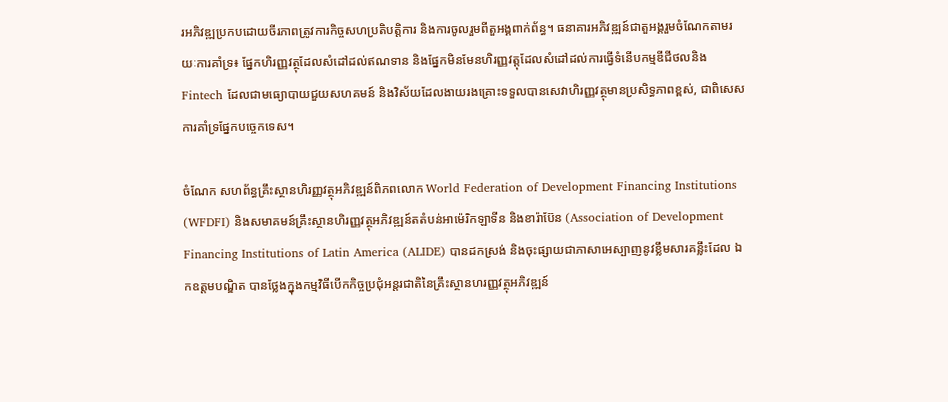រអភិវឌ្ឍប្រកបដោយចីរភាពត្រូវការកិច្ចសហប្រតិបត្តិការ និងការចូលរួមពីតួអង្គពាក់ព័ន្ធ។ ធនាគារអភិវឌ្ឍន៍ជាតួអង្គរួមចំណែកតាមរយៈការគាំទ្រ៖ ផ្នែកហិរញ្ញវត្ថុដែលសំដៅដល់ឥណទាន និងផ្នែកមិនមែនហិរញ្ញវត្តុដែលសំដៅដល់ការធ្វើទំនើបកម្មឌីជីថលនិង Fintech ដែលជាមធ្យោបាយជួយសហគមន៍ និងវិស័យដែលងាយរងគ្រោះទទួលបានសេវាហិរញ្ញវត្ថុមានប្រសិទ្ធភាពខ្ពស់, ជាពិសេស ការគាំទ្រផ្នែកបច្ចេកទេស។

ចំណែក សហព័ន្ធគ្រឹះស្ថានហិរញ្ញវត្ថុអភិវឌ្ឍន៍ពិភពលោក World Federation of Development Financing Institutions (WFDFI) និងសមាគមន៍គ្រឹះស្ថានហិរញ្ញវត្ថុអភិវឌ្ឍន៍តតំបន់អាម៉េរិកឡាទីន និងខារ៉ាប៊ែន (Association of Development Financing Institutions of Latin America (ALIDE) បានដកស្រង់ និងចុះផ្សាយជាភាសាអេស្បាញនូវខ្លឹមសារគន្លឹះដែល ឯកឧត្តមបណ្ឌិត បានថ្លែងក្នុងកម្មវិធីបើកកិច្ចប្រជុំអន្តរជាតិនៃគ្រឹះស្ថានហរញ្ញវត្ថុអភិវឌ្ឍន៍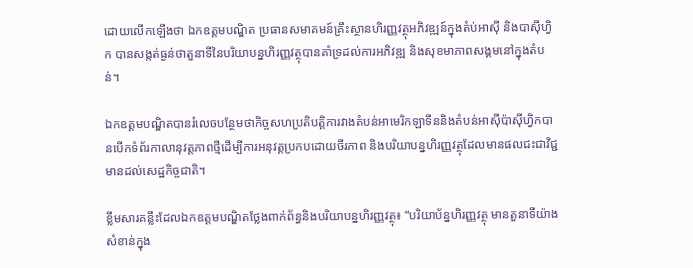ដោយលើកឡើងថា ឯកឧត្តមបណ្ឌិត ប្រធានសមាគមន៍គ្រឹះស្ថានហិរញ្ញវត្ថុអភិវឌ្ឍន៍ក្នុងតំប់អាស៊ី និងបាស៊ីហ្វិក បានសង្កត់ធ្ងន់ថាតួនាទីនៃបរិយាបន្នហិរញ្ញវត្ថុបានគាំទ្រដល់ការអភិវឌ្ឍ និងសុខមាភាពសង្គមនៅក្នុងតំបន់។

ឯកឧត្ដមបណ្ឌិតបានរំលេចបន្ថែមថាកិច្ចសហប្រតិបត្តិការវាងតំបន់អាមេរិកឡាទីននិងតំបន់អាស៊ីប៉ាស៊ីហ្វិកបានបើកទំព័រកាលានុវត្តភាពថ្មីដើម្បីការអនុវត្តប្រកបដោយចីរភាព និងបរិយាបន្នហិរញ្ញវត្ថុដែលមានផលជះជាវិជ្ជមានដល់សេដ្ឋកិច្ចជាតិ។

ខ្លឹមសារគន្លឹះដែលឯកឧត្តមបណ្ឌិតថ្លែងពាក់ព័ន្ធនិងបរិយាបន្នហិរញ្ញវត្ថុ៖ “បរិយាប័ន្នហិរញ្ញវត្ថុ មានតួនាទីយ៉ាងសំខាន់ក្នុង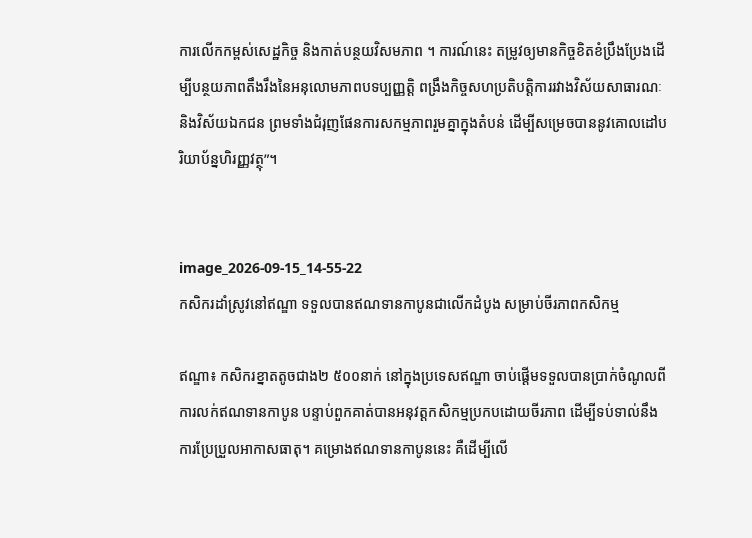ការលើកកម្ពស់សេដ្ឋកិច្ច និងកាត់បន្ថយវិសមភាព ។ ការណ៍នេះ តម្រូវឲ្យមានកិច្ចខិតខំប្រឹងប្រែងដើម្បីបន្ថយភាពតឹងរឹងនៃអនុលោមភាពបទប្បញ្ញត្តិ ពង្រឹងកិច្ចសហប្រតិបត្តិការរវាងវិស័យសាធារណៈ និងវិស័យឯកជន ព្រមទាំងជំរុញផែនការសកម្មភាពរួមគ្នាក្នុងតំបន់ ដើម្បីសម្រេចបាននូវគោលដៅបរិយាប័ន្នហិរញ្ញវត្ថុ”។


image_2026-09-15_14-55-22
កសិករដាំស្រូវនៅឥណ្ឌា ទទួលបានឥណទានកាបូនជាលើកដំបូង សម្រាប់ចីរភាពកសិកម្ម

ឥណ្ឌា៖ កសិករខ្នាតតូចជាង២ ៥០០នាក់ នៅក្នុងប្រទេសឥណ្ឌា ចាប់ផ្តើមទទួលបានប្រាក់ចំណូលពីការលក់ឥណទានកាបូន បន្ទាប់ពួកគាត់បានអនុវត្តកសិកម្មប្រកបដោយចីរភាព ដើម្បីទប់ទាល់នឹងការប្រែប្រួលអាកាសធាតុ។ គម្រោងឥណទានកាបូននេះ គឺដើម្បីលើ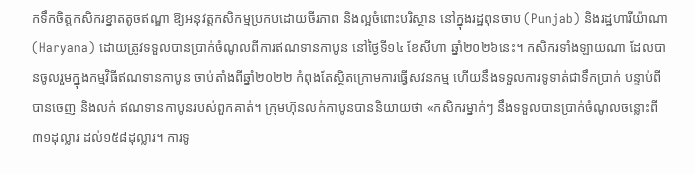កទឹកចិត្តកសិករខ្នាតតូចឥណ្ឌា ឱ្យអនុវត្តកសិកម្មប្រកបដោយចីរភាព និងល្អចំពោះបរិស្ថាន នៅក្នុងរដ្ឋពុនចាប (Punjab) និងរដ្ឋហារីយ៉ាណា (Haryana) ដោយត្រូវទទួលបានប្រាក់ចំណូលពីការឥណទានកាបូន នៅថ្ងៃទី១៤ ខែសីហា ឆ្នាំ២០២៦នេះ។ កសិករទាំងឡាយណា ដែលបានចូលរួមក្នុងកម្មវិធីឥណទានកាបូន ចាប់តាំងពីឆ្នាំ២០២២ កំពុងតែស្ថិតក្រោមការធ្វើសវនកម្ម ហើយនឹងទទួលការទូទាត់ជាទឹកប្រាក់ បន្ទាប់ពីបានចេញ និងលក់ ឥណទានកាបូនរបស់ពួកគាត់។ ក្រុមហ៊ុនលក់កាបូនបាននិយាយថា «កសិករម្នាក់ៗ នឹងទទួលបានប្រាក់ចំណូលចន្លោះពី៣១ដុល្លារ ដល់១៥៨ដុល្លារ។ ការទូ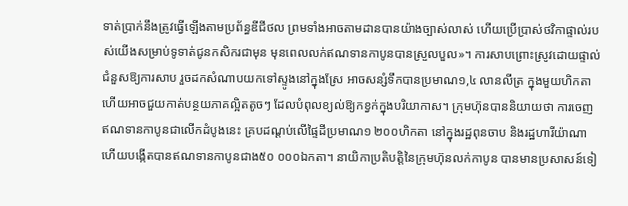ទាត់ប្រាក់នឹងត្រូវធ្វើឡើងតាមប្រព័ន្ធឌីជីថល ព្រមទាំងអាចតាមដានបានយ៉ាងច្បាស់លាស់ ហើយប្រើប្រាស់ថវិកាផ្ទាល់របស់យើងសម្រាប់ទូទាត់ជូនកសិករជាមុន មុនពេលលក់ឥណទានកាបូនបានស្រួលបួល»។ ការសាបព្រោះស្រូវដោយផ្ទាល់ ជំនួសឱ្យការសាប រួចដកសំណាបយកទៅស្ទូងនៅក្នុងស្រែ អាចសន្សំទឹកបានប្រមាណ១,៤ លានលីត្រ ក្នុងមួយហិកតា ហើយអាចជួយកាត់បន្ថយភាគល្អិតតូចៗ ដែលបំពុលខ្យល់ឱ្យកខ្វក់ក្នុងបរិយាកាស។ ក្រុមហ៊ុនបាននិយាយថា ការចេញឥណទានកាបូនជាលើកដំបូងនេះ គ្របដណ្តប់លើផ្ទៃដីប្រមាណ១ ២០០ហិកតា នៅក្នុងរដ្ឋពុនចាប និងរដ្ឋហារីយ៉ាណា ហើយបង្កើតបានឥណទានកាបូនជាង៥០ ០០០ឯកតា។ នាយិកាប្រតិបត្តិនៃក្រុមហ៊ុនលក់កាបូន បានមានប្រសាសន៍ទៀ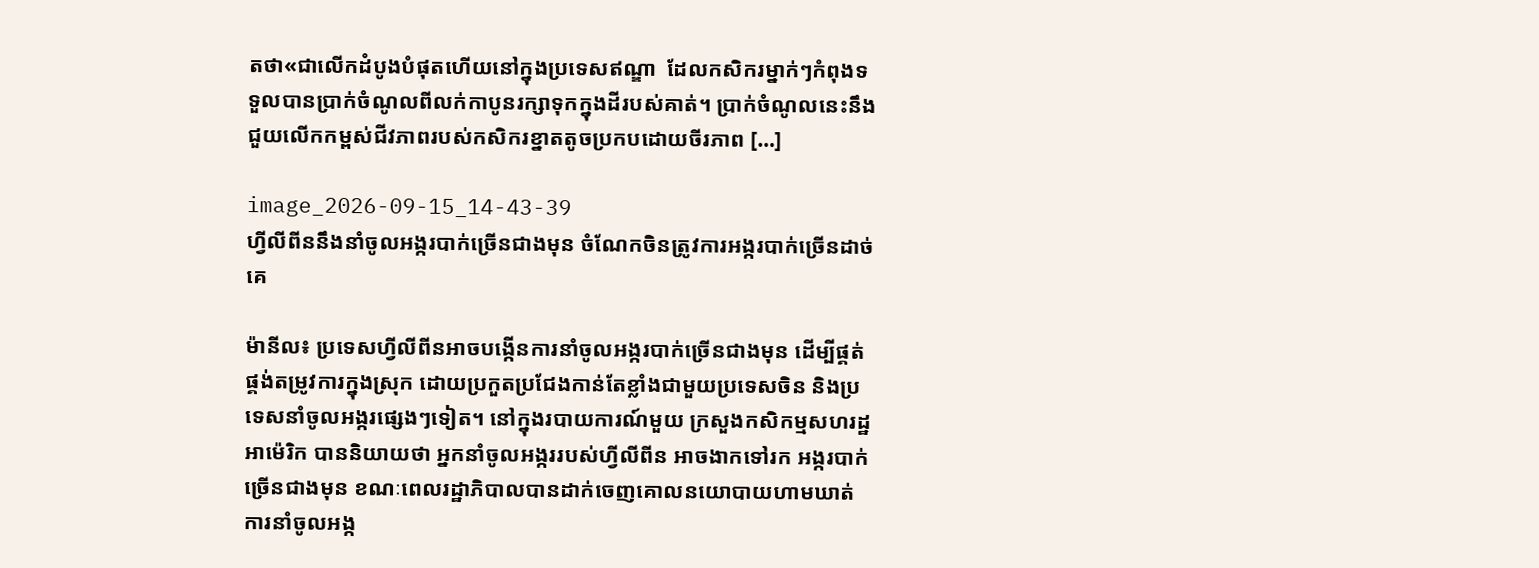តថា«ជាលើកដំបូងបំផុតហើយនៅក្នុងប្រទេសឥណ្ឌា  ដែលកសិករម្នាក់ៗកំពុងទទួលបានប្រាក់ចំណូលពីលក់កាបូនរក្សាទុកក្នុងដីរបស់គាត់។ ប្រាក់ចំណូលនេះនឹងជួយលើកកម្ពស់ជីវភាពរបស់កសិករខ្នាតតូចប្រកបដោយចីរភាព […]

image_2026-09-15_14-43-39
ហ្វីលីពីននឹងនាំចូលអង្ករបាក់ច្រើនជាងមុន ចំណែកចិនត្រូវការអង្ករបាក់ច្រើនដាច់គេ

ម៉ានីល៖ ប្រទេសហ្វីលីពីនអាចបង្កើនការនាំចូលអង្ករបាក់ច្រើនជាងមុន ដើម្បីផ្គត់ផ្គង់តម្រូវការក្នុងស្រុក ដោយប្រកួតប្រជែងកាន់តែខ្លាំងជាមួយប្រទេសចិន និងប្រទេសនាំចូលអង្ករផ្សេងៗទៀត។ នៅក្នុងរបាយការណ៍មួយ ក្រសួងកសិកម្មសហរដ្ឋអាម៉េរិក បាននិយាយថា អ្នកនាំចូលអង្កររបស់ហ្វីលីពីន អាចងាកទៅរក អង្ករបាក់ច្រើនជាងមុន ខណៈពេលរដ្ឋាភិបាលបានដាក់ចេញគោលនយោបាយហាមឃាត់ការនាំចូលអង្ក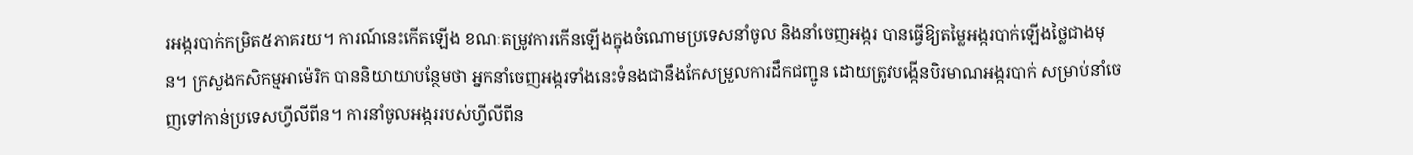រអង្ករបាក់កម្រិត៥ភាគរយ។ ការណ៍នេះកើតឡើង ខណៈតម្រូវការកើនឡើងក្នុងចំណោមប្រទេសនាំចូល និងនាំចេញអង្ករ បានធ្វើឱ្យតម្លៃអង្ករបាក់ឡើងថ្លៃជាងមុន។ ក្រសួងកសិកម្មអាម៉េរិក បាននិយាយាបន្ថែមថា អ្នកនាំចេញអង្ករទាំងនេះទំនងជានឹងកែសម្រួលការដឹកជញ្ជូន ដោយត្រូវបង្កើនបិរមាណអង្ករបាក់ សម្រាប់នាំចេញទៅកាន់ប្រទេសហ្វីលីពីន។ ការនាំចូលអង្កររបស់ហ្វីលីពីន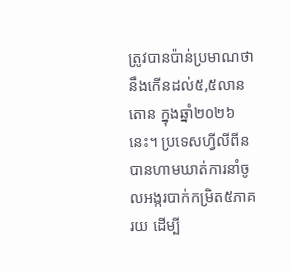ត្រូវបានប៉ាន់ប្រមាណថា នឹងកើនដល់៥,៥លានតោន ក្នុងឆ្នាំ២០២៦នេះ។ ប្រទេសហ្វីលីពីន បានហាមឃាត់ការនាំចូលអង្ករបាក់កម្រិត៥ភាគរយ ដើម្បី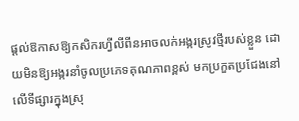ផ្តល់ឱកាសឱ្យកសិករហ្វីលីពីនអាចលក់អង្ករស្រូវថ្មីរបស់ខ្លួន ដោយមិនឱ្យអង្ករនាំចូលប្រភេទគុណភាពខ្ពស់ មកប្រកួតប្រជែងនៅលើទីផ្សារក្នុងស្រុ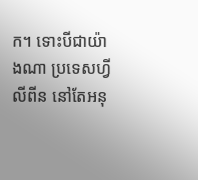ក។ ទោះបីជាយ៉ាងណា ប្រទេសហ្វីលីពីន នៅតែអនុ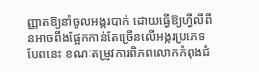ញ្ញាតឱ្យនាំចូលអង្ករបាក់ ដោយធ្វើឱ្យហ្វីលីពីនអាចពឹងផ្អែកកាន់តែច្រើនលើអង្ករប្រភេទបែពនេះ ខណៈតម្រូវការពិភពលោកកំពុងជំ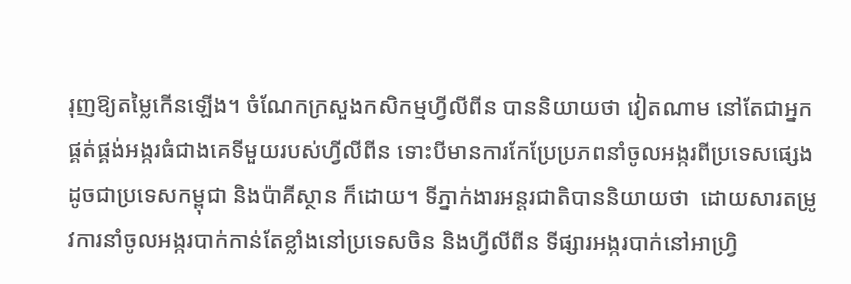រុញឱ្យតម្លៃកើនឡើង។ ចំណែកក្រសួងកសិកម្មហ្វីលីពីន បាននិយាយថា វៀតណាម នៅតែជាអ្នកផ្គត់ផ្គង់អង្ករធំជាងគេទីមួយរបស់ហ្វីលីពីន ទោះបីមានការកែប្រែប្រភពនាំចូលអង្ករពីប្រទេសផ្សេង ដូចជាប្រទេសកម្ពុជា និងប៉ាគីស្ថាន ក៏ដោយ។ ទីភ្នាក់ងារអន្តរជាតិបាននិយាយថា  ដោយសារតម្រូវការនាំចូលអង្ករបាក់កាន់តែខ្លាំងនៅប្រទេសចិន និងហ្វីលីពីន ទីផ្សារអង្ករបាក់នៅអាហ្វ្រិ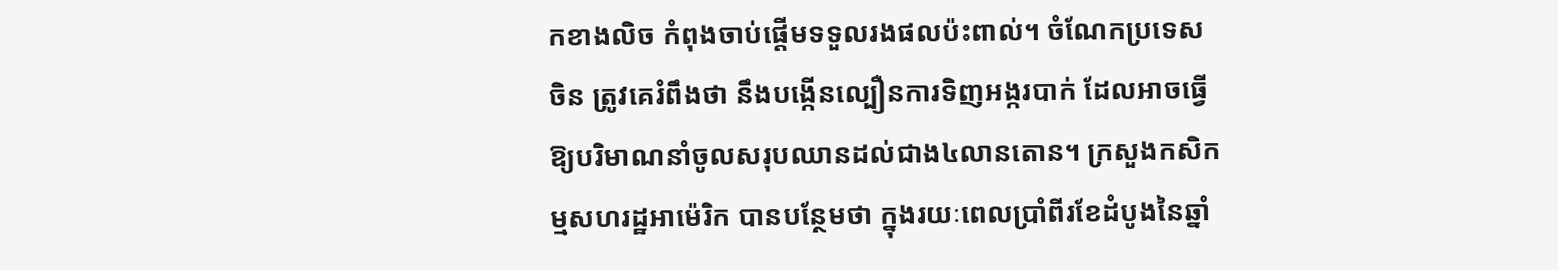កខាងលិច កំពុងចាប់ផ្តើមទទួលរងផលប៉ះពាល់។ ចំណែកប្រទេសចិន ត្រូវគេរំពឹងថា នឹងបង្កើនល្បឿនការទិញអង្ករបាក់ ដែលអាចធ្វើឱ្យបរិមាណនាំចូលសរុបឈានដល់ជាង៤លានតោន។ ក្រសួងកសិកម្មសហរដ្ឋអាម៉េរិក បានបន្ថែមថា ក្នុងរយៈពេលប្រាំពីរខែដំបូងនៃឆ្នាំ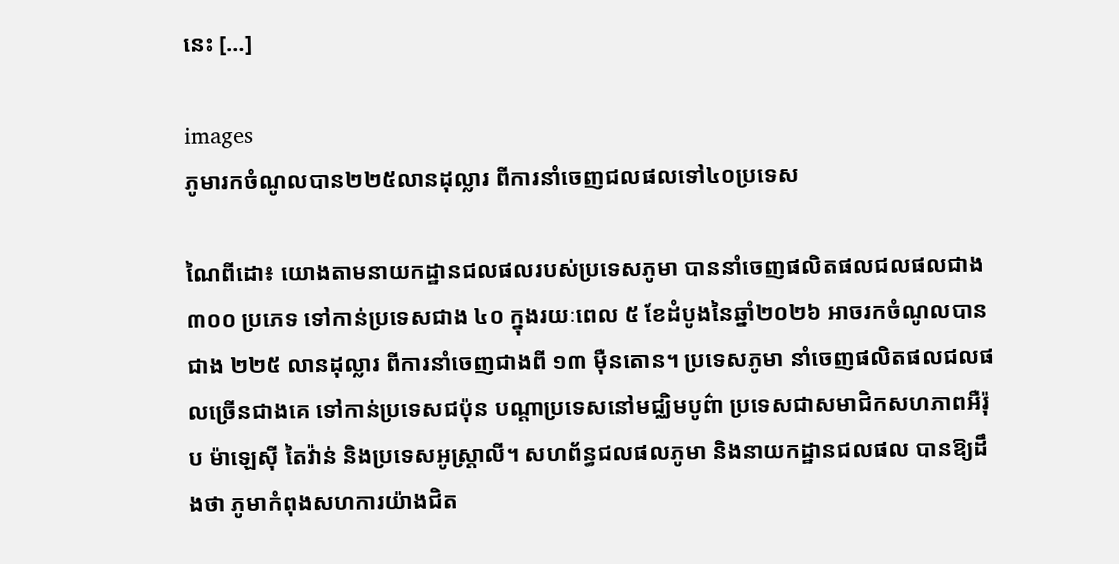នេះ […]

images
ភូមារកចំណូលបាន២២៥លានដុល្លារ ពីការនាំចេញជលផលទៅ៤០ប្រទេស

ណៃពីដោ៖ យោងតាមនាយកដ្ឋានជលផលរបស់ប្រទេសភូមា បាននាំចេញផលិតផលជលផលជាង ៣០០ ប្រភេទ ទៅកាន់ប្រទេសជាង ៤០ ក្នុងរយៈពេល ៥ ខែដំបូងនៃឆ្នាំ២០២៦ អាចរកចំណូលបានជាង ២២៥ លានដុល្លារ ពីការនាំចេញជាងពី ១៣ ម៉ឺនតោន។ ប្រទេសភូមា នាំចេញផលិតផលជលផលច្រើនជាងគេ ទៅកាន់ប្រទេសជប៉ុន បណ្តាប្រទេសនៅមជ្ឈិមបូព៌ា ប្រទេសជាសមាជិកសហភាពអឺរ៉ុប ម៉ាឡេស៊ី តៃវ៉ាន់ និងប្រទេសអូស្ត្រាលី។ សហព័ន្ធជលផលភូមា និងនាយកដ្ឋានជលផល បានឱ្យដឹងថា ភូមាកំពុងសហការយ៉ាងជិត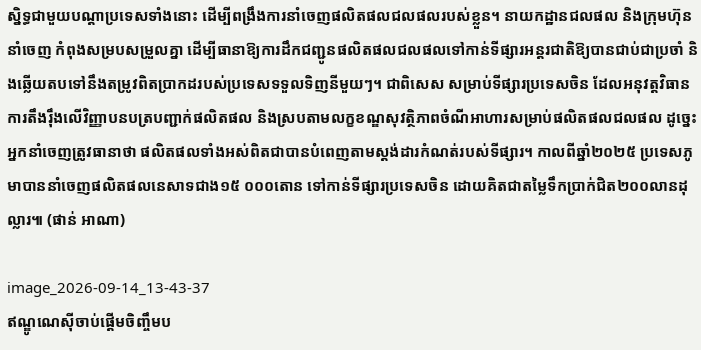ស្និទ្ធជាមួយបណ្តាប្រទេសទាំងនោះ ដើម្បីពង្រឹងការនាំចេញផលិតផលជលផលរបស់ខ្លួន។ នាយកដ្ឋានជលផល និងក្រុមហ៊ុននាំចេញ កំពុងសម្របសម្រួលគ្នា ដើម្បីធានាឱ្យការដឹកជញ្ជូនផលិតផលជលផលទៅកាន់ទីផ្សារអន្តរជាតិឱ្យបានជាប់ជាប្រចាំ និងឆ្លើយតបទៅនឹងតម្រូវពិតប្រាកដរបស់ប្រទេសទទួលទិញនីមួយៗ។ ជាពិសេស សម្រាប់ទីផ្សារប្រទេសចិន ដែលអនុវត្តវិធានការតឹងរ៉ឹងលើវិញ្ញាបនបត្របញ្ជាក់ផលិតផល និងស្របតាមលក្ខខណ្ឌសុវត្ថិភាពចំណីអាហារសម្រាប់ផលិតផលជលផល ដូច្នេះ អ្នកនាំចេញត្រូវធានាថា ផលិតផលទាំងអស់ពិតជាបានបំពេញតាមស្តង់ដារកំណត់របស់ទីផ្សារ។ កាលពីឆ្នាំ២០២៥ ប្រទេសភូមាបាននាំចេញផលិតផលនេសាទជាង១៥ ០០០តោន ទៅកាន់ទីផ្សារប្រទេសចិន ដោយគិតជាតម្លៃទឹកប្រាក់ជិត២០០លានដុល្លារ៕ (ផាន់ អាណា)

image_2026-09-14_13-43-37
ឥណ្ឌូណេស៊ីចាប់ផ្តើមចិញ្ចឹមប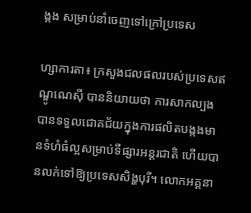ង្កង សម្រាប់នាំចេញទៅក្រៅប្រទេស

ហ្សាការតា៖ ក្រសួងជលផលរបស់ប្រទេសឥណ្ឌូណេស៊ី បាននិយាយថា ការសាកល្បងបានទទួលជោគជ័យក្នុងការផលិតបង្កងមានទំហំធំល្អសម្រាប់ទីផ្សារអន្តរជាតិ ហើយបានលក់ទៅឱ្យប្រទេសសិង្ហបុរី។ លោកអគ្គនា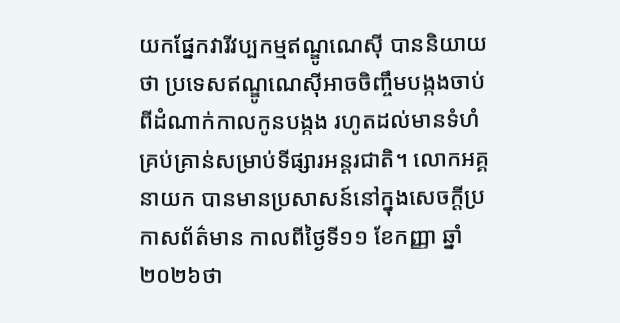យកផ្នែកវារីវប្បកម្មឥណ្ឌូណេស៊ី បាននិយាយថា ប្រទេសឥណ្ឌូណេស៊ីអាចចិញ្ចឹមបង្កងចាប់ពីដំណាក់កាលកូនបង្កង រហូតដល់មានទំហំគ្រប់គ្រាន់សម្រាប់ទីផ្សារអន្តរជាតិ។ លោកអគ្គនាយក បានមានប្រសាសន៍នៅក្នុងសេចក្តីប្រកាសព័ត៌មាន កាលពីថ្ងៃទី១១ ខែកញ្ញា ឆ្នាំ២០២៦ថា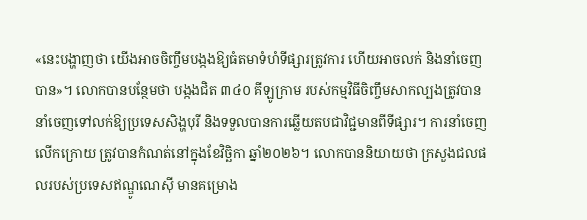«នេះបង្ហាញថា យើងអាចចិញ្ចឹមបង្កងឱ្យធំតមាទំហំទីផ្សារត្រូវការ ហើយអាចលក់ និងនាំចេញបាន»។ លោកបានបន្ថែមថា បង្កងជិត ៣៤០ គីឡូក្រាម របស់កម្មវិធីចិញ្ចឹមសាកល្បងត្រូវបាននាំចេញទៅលក់ឱ្យប្រទេសសិង្ហបុរី និងទទួលបានការឆ្លើយតបជាវិជ្ជមានពីទីផ្សារ។ ការនាំចេញលើកក្រោយ ត្រូវបានកំណត់នៅក្នុងខែវិច្ឆិកា ឆ្នាំ២០២៦។ លោកបាននិយាយថា ក្រសួងជលផលរបស់ប្រទេសឥណ្ឌូណេស៊ី មានគម្រោង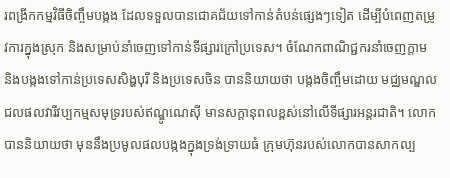រពង្រីកកម្មវិធីចិញ្ចឹមបង្កង ដែលទទួលបានជោគជ័យទៅកាន់តំបន់ផ្សេងៗទៀត ដើម្បីបំពេញតម្រូវការក្នុងស្រុក និងសម្រាប់នាំចេញទៅកាន់ទីផ្សារក្រៅប្រទេស។ ចំណែកពាណិជ្ជករនាំចេញក្តាម និងបង្កងទៅកាន់ប្រទេសសិង្ហបុរី និងប្រទេសចិន បាននិយាយថា បង្កងចិញ្ចឹមដោយ មជ្ឈមណ្ឌលជលផលវារីវប្បកម្មសមុទ្ររបស់ឥណ្ឌូណេស៊ី មានសក្តានុពលខ្ពស់នៅលើទីផ្សារអន្តរជាតិ។ លោកបាននិយាយថា មុននឹងប្រមូលផលបង្កងក្នុងទ្រង់ទ្រាយធំ ក្រុមហ៊ុនរបស់លោកបានសាកល្ប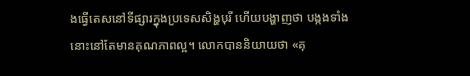ងធ្វើតេសនៅទីផ្សារក្នុងប្រទេសសិង្ហបុរី ហើយបង្ហាញថា បង្កងទាំងនោះនៅតែមានគុណភាពល្អ។ លោកបាននិយាយថា «គុ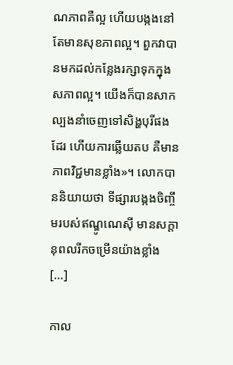ណភាពគឺល្អ ហើយបង្កងនៅតែមានសុខភាពល្អ។ ពួកវាបានមកដល់កន្លែងរក្សាទុកក្នុងសភាពល្អ។ យើងក៏បានសាកល្បងនាំចេញទៅសិង្ហបុរីផងដែរ ហើយការឆ្លើយតប គឺមានភាពវិជ្ជមានខ្លាំង»។ លោកបាននិយាយថា ទីផ្សារបង្កងចិញ្ចឹមរបស់ឥណ្ឌូណេស៊ី មានសក្តានុពលរីកចម្រើនយ៉ាងខ្លាំង […]

កាល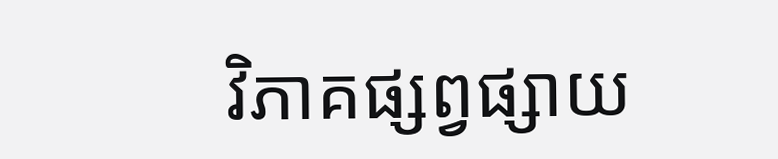វិភាគផ្សព្វផ្សាយ